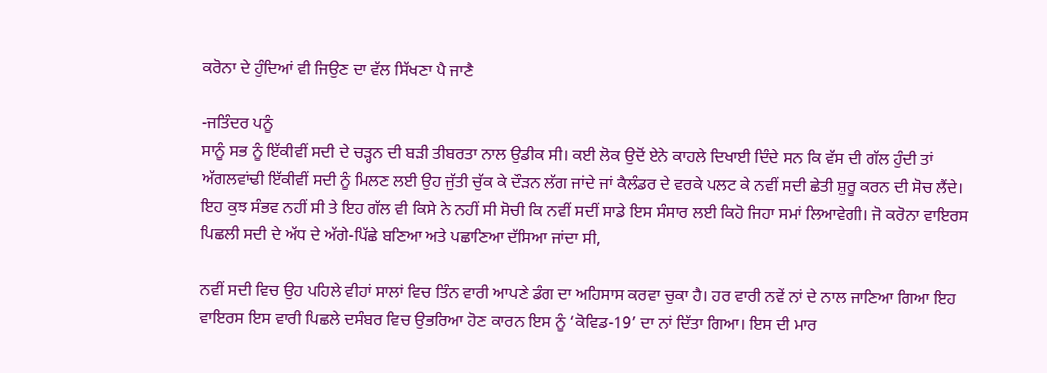ਕਰੋਨਾ ਦੇ ਹੁੰਦਿਆਂ ਵੀ ਜਿਉਣ ਦਾ ਵੱਲ ਸਿੱਖਣਾ ਪੈ ਜਾਣੈ

-ਜਤਿੰਦਰ ਪਨੂੰ
ਸਾਨੂੰ ਸਭ ਨੂੰ ਇੱਕੀਵੀਂ ਸਦੀ ਦੇ ਚੜ੍ਹਨ ਦੀ ਬੜੀ ਤੀਬਰਤਾ ਨਾਲ ਉਡੀਕ ਸੀ। ਕਈ ਲੋਕ ਉਦੋਂ ਏਨੇ ਕਾਹਲੇ ਦਿਖਾਈ ਦਿੰਦੇ ਸਨ ਕਿ ਵੱਸ ਦੀ ਗੱਲ ਹੁੰਦੀ ਤਾਂ ਅੱਗਲਵਾਂਢੀ ਇੱਕੀਵੀਂ ਸਦੀ ਨੂੰ ਮਿਲਣ ਲਈ ਉਹ ਜੁੱਤੀ ਚੁੱਕ ਕੇ ਦੌੜਨ ਲੱਗ ਜਾਂਦੇ ਜਾਂ ਕੈਲੰਡਰ ਦੇ ਵਰਕੇ ਪਲਟ ਕੇ ਨਵੀਂ ਸਦੀ ਛੇਤੀ ਸ਼ੁਰੂ ਕਰਨ ਦੀ ਸੋਚ ਲੈਂਦੇ। ਇਹ ਕੁਝ ਸੰਭਵ ਨਹੀਂ ਸੀ ਤੇ ਇਹ ਗੱਲ ਵੀ ਕਿਸੇ ਨੇ ਨਹੀਂ ਸੀ ਸੋਚੀ ਕਿ ਨਵੀਂ ਸਦੀਂ ਸਾਡੇ ਇਸ ਸੰਸਾਰ ਲਈ ਕਿਹੋ ਜਿਹਾ ਸਮਾਂ ਲਿਆਵੇਗੀ। ਜੋ ਕਰੋਨਾ ਵਾਇਰਸ ਪਿਛਲੀ ਸਦੀ ਦੇ ਅੱਧ ਦੇ ਅੱਗੇ-ਪਿੱਛੇ ਬਣਿਆ ਅਤੇ ਪਛਾਣਿਆ ਦੱਸਿਆ ਜਾਂਦਾ ਸੀ,

ਨਵੀਂ ਸਦੀ ਵਿਚ ਉਹ ਪਹਿਲੇ ਵੀਹਾਂ ਸਾਲਾਂ ਵਿਚ ਤਿੰਨ ਵਾਰੀ ਆਪਣੇ ਡੰਗ ਦਾ ਅਹਿਸਾਸ ਕਰਵਾ ਚੁਕਾ ਹੈ। ਹਰ ਵਾਰੀ ਨਵੇਂ ਨਾਂ ਦੇ ਨਾਲ ਜਾਣਿਆ ਗਿਆ ਇਹ ਵਾਇਰਸ ਇਸ ਵਾਰੀ ਪਿਛਲੇ ਦਸੰਬਰ ਵਿਚ ਉਭਰਿਆ ਹੋਣ ਕਾਰਨ ਇਸ ਨੂੰ ‘ਕੋਵਿਡ-19’ ਦਾ ਨਾਂ ਦਿੱਤਾ ਗਿਆ। ਇਸ ਦੀ ਮਾਰ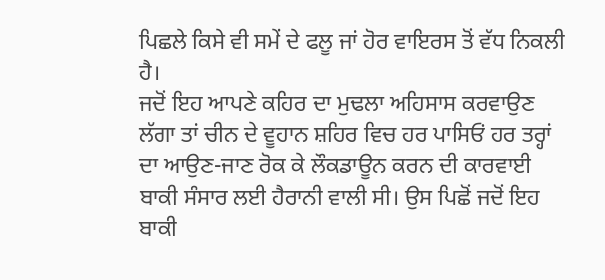ਪਿਛਲੇ ਕਿਸੇ ਵੀ ਸਮੇਂ ਦੇ ਫਲੂ ਜਾਂ ਹੋਰ ਵਾਇਰਸ ਤੋਂ ਵੱਧ ਨਿਕਲੀ ਹੈ।
ਜਦੋਂ ਇਹ ਆਪਣੇ ਕਹਿਰ ਦਾ ਮੁਢਲਾ ਅਹਿਸਾਸ ਕਰਵਾਉਣ ਲੱਗਾ ਤਾਂ ਚੀਨ ਦੇ ਵੂਹਾਨ ਸ਼ਹਿਰ ਵਿਚ ਹਰ ਪਾਸਿਓਂ ਹਰ ਤਰ੍ਹਾਂ ਦਾ ਆਉਣ-ਜਾਣ ਰੋਕ ਕੇ ਲੌਕਡਾਊਨ ਕਰਨ ਦੀ ਕਾਰਵਾਈ ਬਾਕੀ ਸੰਸਾਰ ਲਈ ਹੈਰਾਨੀ ਵਾਲੀ ਸੀ। ਉਸ ਪਿਛੋਂ ਜਦੋਂ ਇਹ ਬਾਕੀ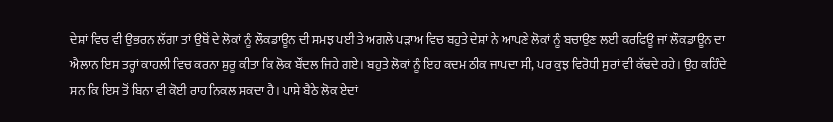ਦੇਸ਼ਾਂ ਵਿਚ ਵੀ ਉਭਰਨ ਲੱਗਾ ਤਾਂ ਉਥੋਂ ਦੇ ਲੋਕਾਂ ਨੂੰ ਲੌਕਡਾਊਨ ਦੀ ਸਮਝ ਪਈ ਤੇ ਅਗਲੇ ਪੜਾਅ ਵਿਚ ਬਹੁਤੇ ਦੇਸ਼ਾਂ ਨੇ ਆਪਣੇ ਲੋਕਾਂ ਨੂੰ ਬਚਾਉਣ ਲਈ ਕਰਫਿਊ ਜਾਂ ਲੌਕਡਾਊਨ ਦਾ ਐਲਾਨ ਇਸ ਤਰ੍ਹਾਂ ਕਾਹਲੀ ਵਿਚ ਕਰਨਾ ਸ਼ੁਰੂ ਕੀਤਾ ਕਿ ਲੋਕ ਬੌਂਦਲ ਜਿਹੇ ਗਏ। ਬਹੁਤੇ ਲੋਕਾਂ ਨੂੰ ਇਹ ਕਦਮ ਠੀਕ ਜਾਪਦਾ ਸੀ, ਪਰ ਕੁਝ ਵਿਰੋਧੀ ਸੁਰਾਂ ਵੀ ਕੱਢਦੇ ਰਹੇ। ਉਹ ਕਹਿੰਦੇ ਸਨ ਕਿ ਇਸ ਤੋਂ ਬਿਨਾ ਵੀ ਕੋਈ ਰਾਹ ਨਿਕਲ ਸਕਦਾ ਹੈ। ਪਾਸੇ ਬੈਠੇ ਲੋਕ ਏਦਾਂ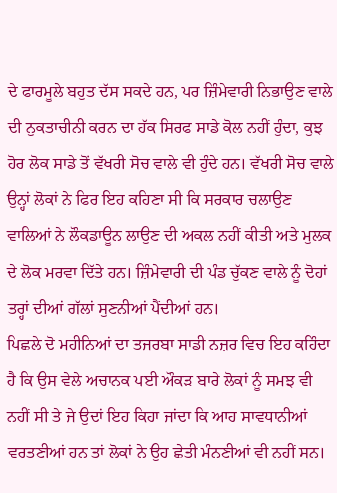ਦੇ ਫਾਰਮੂਲੇ ਬਹੁਤ ਦੱਸ ਸਕਦੇ ਹਨ, ਪਰ ਜ਼ਿੰਮੇਵਾਰੀ ਨਿਭਾਉਣ ਵਾਲੇ ਦੀ ਨੁਕਤਾਚੀਨੀ ਕਰਨ ਦਾ ਹੱਕ ਸਿਰਫ ਸਾਡੇ ਕੋਲ ਨਹੀਂ ਹੁੰਦਾ, ਕੁਝ ਹੋਰ ਲੋਕ ਸਾਡੇ ਤੋਂ ਵੱਖਰੀ ਸੋਚ ਵਾਲੇ ਵੀ ਹੁੰਦੇ ਹਨ। ਵੱਖਰੀ ਸੋਚ ਵਾਲੇ ਉਨ੍ਹਾਂ ਲੋਕਾਂ ਨੇ ਫਿਰ ਇਹ ਕਹਿਣਾ ਸੀ ਕਿ ਸਰਕਾਰ ਚਲਾਉਣ ਵਾਲਿਆਂ ਨੇ ਲੌਕਡਾਊਨ ਲਾਉਣ ਦੀ ਅਕਲ ਨਹੀਂ ਕੀਤੀ ਅਤੇ ਮੁਲਕ ਦੇ ਲੋਕ ਮਰਵਾ ਦਿੱਤੇ ਹਨ। ਜ਼ਿੰਮੇਵਾਰੀ ਦੀ ਪੰਡ ਚੁੱਕਣ ਵਾਲੇ ਨੂੰ ਦੋਹਾਂ ਤਰ੍ਹਾਂ ਦੀਆਂ ਗੱਲਾਂ ਸੁਣਨੀਆਂ ਪੈਂਦੀਆਂ ਹਨ।
ਪਿਛਲੇ ਦੋ ਮਹੀਨਿਆਂ ਦਾ ਤਜਰਬਾ ਸਾਡੀ ਨਜ਼ਰ ਵਿਚ ਇਹ ਕਹਿੰਦਾ ਹੈ ਕਿ ਉਸ ਵੇਲੇ ਅਚਾਨਕ ਪਈ ਔਕੜ ਬਾਰੇ ਲੋਕਾਂ ਨੂੰ ਸਮਝ ਵੀ ਨਹੀਂ ਸੀ ਤੇ ਜੇ ਉਦਾਂ ਇਹ ਕਿਹਾ ਜਾਂਦਾ ਕਿ ਆਹ ਸਾਵਧਾਨੀਆਂ ਵਰਤਣੀਆਂ ਹਨ ਤਾਂ ਲੋਕਾਂ ਨੇ ਉਹ ਛੇਤੀ ਮੰਨਣੀਆਂ ਵੀ ਨਹੀਂ ਸਨ।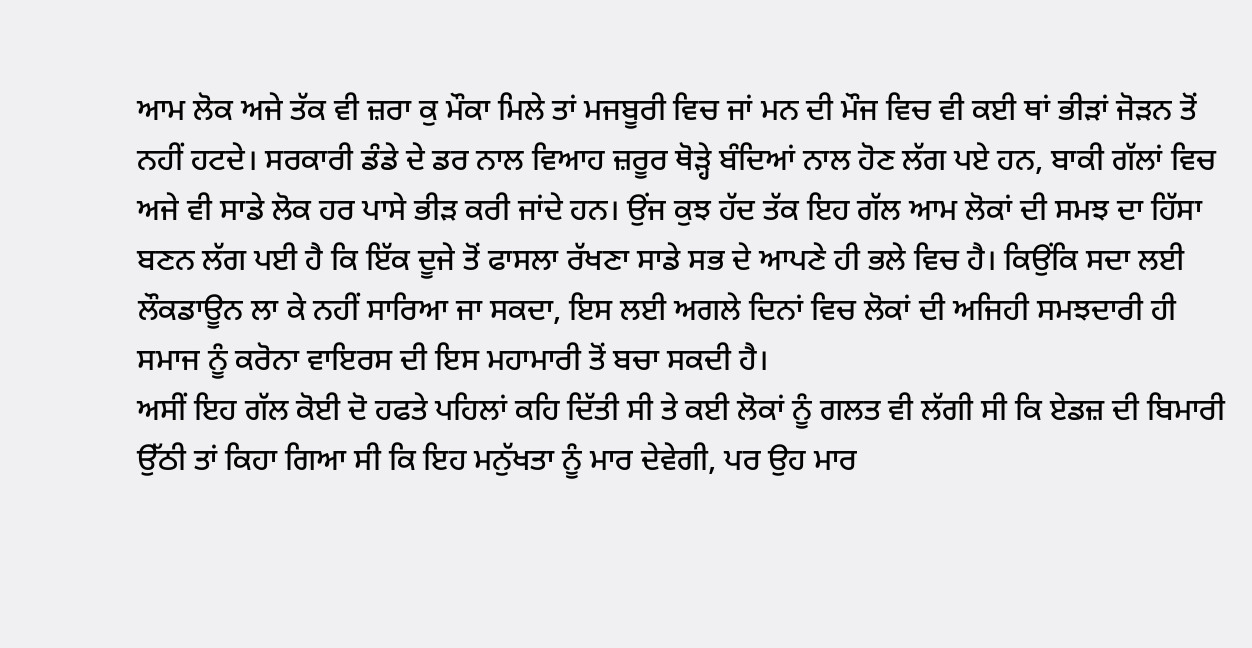ਆਮ ਲੋਕ ਅਜੇ ਤੱਕ ਵੀ ਜ਼ਰਾ ਕੁ ਮੌਕਾ ਮਿਲੇ ਤਾਂ ਮਜਬੂਰੀ ਵਿਚ ਜਾਂ ਮਨ ਦੀ ਮੌਜ ਵਿਚ ਵੀ ਕਈ ਥਾਂ ਭੀੜਾਂ ਜੋੜਨ ਤੋਂ ਨਹੀਂ ਹਟਦੇ। ਸਰਕਾਰੀ ਡੰਡੇ ਦੇ ਡਰ ਨਾਲ ਵਿਆਹ ਜ਼ਰੂਰ ਥੋੜ੍ਹੇ ਬੰਦਿਆਂ ਨਾਲ ਹੋਣ ਲੱਗ ਪਏ ਹਨ, ਬਾਕੀ ਗੱਲਾਂ ਵਿਚ ਅਜੇ ਵੀ ਸਾਡੇ ਲੋਕ ਹਰ ਪਾਸੇ ਭੀੜ ਕਰੀ ਜਾਂਦੇ ਹਨ। ਉਂਜ ਕੁਝ ਹੱਦ ਤੱਕ ਇਹ ਗੱਲ ਆਮ ਲੋਕਾਂ ਦੀ ਸਮਝ ਦਾ ਹਿੱਸਾ ਬਣਨ ਲੱਗ ਪਈ ਹੈ ਕਿ ਇੱਕ ਦੂਜੇ ਤੋਂ ਫਾਸਲਾ ਰੱਖਣਾ ਸਾਡੇ ਸਭ ਦੇ ਆਪਣੇ ਹੀ ਭਲੇ ਵਿਚ ਹੈ। ਕਿਉਂਕਿ ਸਦਾ ਲਈ ਲੌਕਡਾਊਨ ਲਾ ਕੇ ਨਹੀਂ ਸਾਰਿਆ ਜਾ ਸਕਦਾ, ਇਸ ਲਈ ਅਗਲੇ ਦਿਨਾਂ ਵਿਚ ਲੋਕਾਂ ਦੀ ਅਜਿਹੀ ਸਮਝਦਾਰੀ ਹੀ ਸਮਾਜ ਨੂੰ ਕਰੋਨਾ ਵਾਇਰਸ ਦੀ ਇਸ ਮਹਾਮਾਰੀ ਤੋਂ ਬਚਾ ਸਕਦੀ ਹੈ।
ਅਸੀਂ ਇਹ ਗੱਲ ਕੋਈ ਦੋ ਹਫਤੇ ਪਹਿਲਾਂ ਕਹਿ ਦਿੱਤੀ ਸੀ ਤੇ ਕਈ ਲੋਕਾਂ ਨੂੰ ਗਲਤ ਵੀ ਲੱਗੀ ਸੀ ਕਿ ਏਡਜ਼ ਦੀ ਬਿਮਾਰੀ ਉੱਠੀ ਤਾਂ ਕਿਹਾ ਗਿਆ ਸੀ ਕਿ ਇਹ ਮਨੁੱਖਤਾ ਨੂੰ ਮਾਰ ਦੇਵੇਗੀ, ਪਰ ਉਹ ਮਾਰ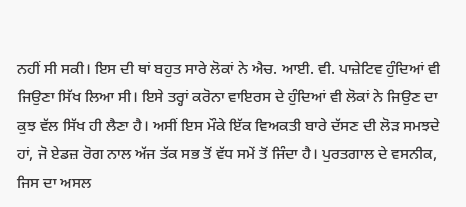ਨਹੀਂ ਸੀ ਸਕੀ। ਇਸ ਦੀ ਥਾਂ ਬਹੁਤ ਸਾਰੇ ਲੋਕਾਂ ਨੇ ਐਚ. ਆਈ. ਵੀ. ਪਾਜ਼ੇਟਿਵ ਹੁੰਦਿਆਂ ਵੀ ਜਿਉਣਾ ਸਿੱਖ ਲਿਆ ਸੀ। ਇਸੇ ਤਰ੍ਹਾਂ ਕਰੋਨਾ ਵਾਇਰਸ ਦੇ ਹੁੰਦਿਆਂ ਵੀ ਲੋਕਾਂ ਨੇ ਜਿਉਣ ਦਾ ਕੁਝ ਵੱਲ ਸਿੱਖ ਹੀ ਲੈਣਾ ਹੈ। ਅਸੀਂ ਇਸ ਮੌਕੇ ਇੱਕ ਵਿਅਕਤੀ ਬਾਰੇ ਦੱਸਣ ਦੀ ਲੋੜ ਸਮਝਦੇ ਹਾਂ, ਜੋ ਏਡਜ਼ ਰੋਗ ਨਾਲ ਅੱਜ ਤੱਕ ਸਭ ਤੋਂ ਵੱਧ ਸਮੇਂ ਤੋਂ ਜਿੰਦਾ ਹੈ। ਪੁਰਤਗਾਲ ਦੇ ਵਸਨੀਕ, ਜਿਸ ਦਾ ਅਸਲ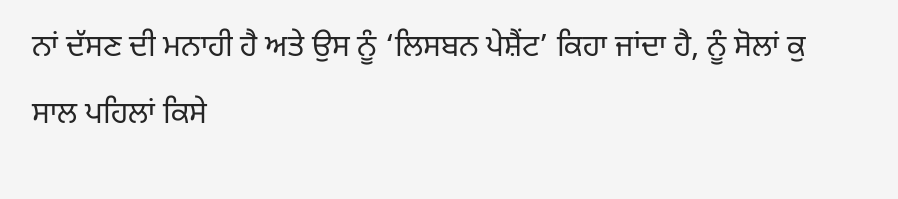ਨਾਂ ਦੱਸਣ ਦੀ ਮਨਾਹੀ ਹੈ ਅਤੇ ਉਸ ਨੂੰ ‘ਲਿਸਬਨ ਪੇਸ਼ੈਂਟ’ ਕਿਹਾ ਜਾਂਦਾ ਹੈ, ਨੂੰ ਸੋਲਾਂ ਕੁ ਸਾਲ ਪਹਿਲਾਂ ਕਿਸੇ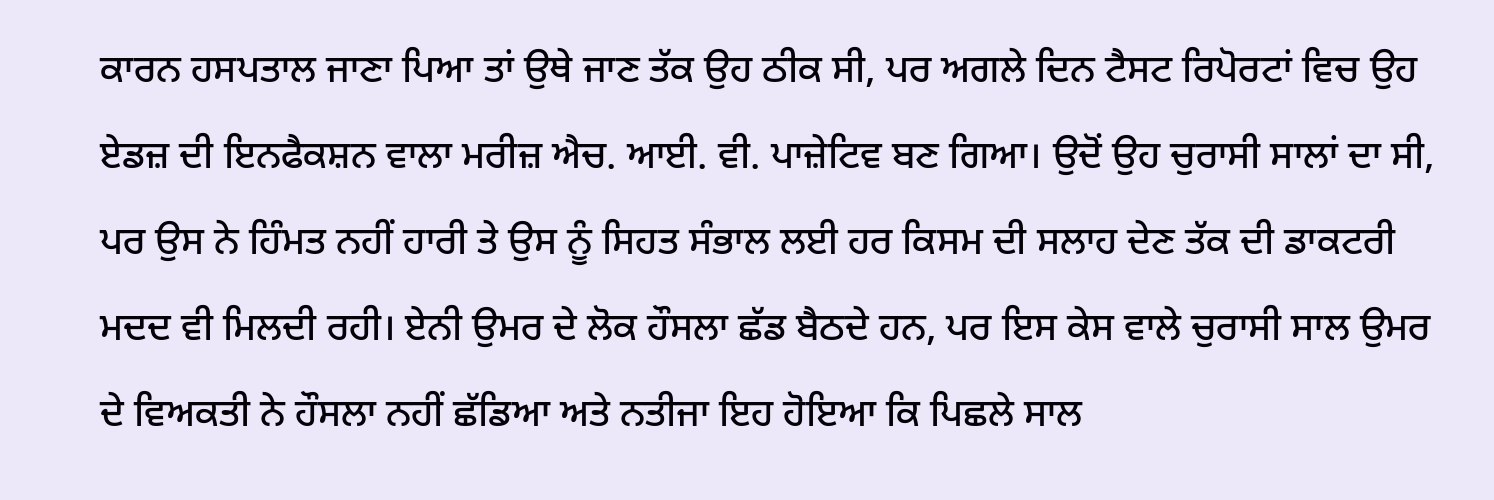ਕਾਰਨ ਹਸਪਤਾਲ ਜਾਣਾ ਪਿਆ ਤਾਂ ਉਥੇ ਜਾਣ ਤੱਕ ਉਹ ਠੀਕ ਸੀ, ਪਰ ਅਗਲੇ ਦਿਨ ਟੈਸਟ ਰਿਪੋਰਟਾਂ ਵਿਚ ਉਹ ਏਡਜ਼ ਦੀ ਇਨਫੈਕਸ਼ਨ ਵਾਲਾ ਮਰੀਜ਼ ਐਚ. ਆਈ. ਵੀ. ਪਾਜ਼ੇਟਿਵ ਬਣ ਗਿਆ। ਉਦੋਂ ਉਹ ਚੁਰਾਸੀ ਸਾਲਾਂ ਦਾ ਸੀ, ਪਰ ਉਸ ਨੇ ਹਿੰਮਤ ਨਹੀਂ ਹਾਰੀ ਤੇ ਉਸ ਨੂੰ ਸਿਹਤ ਸੰਭਾਲ ਲਈ ਹਰ ਕਿਸਮ ਦੀ ਸਲਾਹ ਦੇਣ ਤੱਕ ਦੀ ਡਾਕਟਰੀ ਮਦਦ ਵੀ ਮਿਲਦੀ ਰਹੀ। ਏਨੀ ਉਮਰ ਦੇ ਲੋਕ ਹੌਸਲਾ ਛੱਡ ਬੈਠਦੇ ਹਨ, ਪਰ ਇਸ ਕੇਸ ਵਾਲੇ ਚੁਰਾਸੀ ਸਾਲ ਉਮਰ ਦੇ ਵਿਅਕਤੀ ਨੇ ਹੌਸਲਾ ਨਹੀਂ ਛੱਡਿਆ ਅਤੇ ਨਤੀਜਾ ਇਹ ਹੋਇਆ ਕਿ ਪਿਛਲੇ ਸਾਲ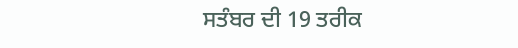ਸਤੰਬਰ ਦੀ 19 ਤਰੀਕ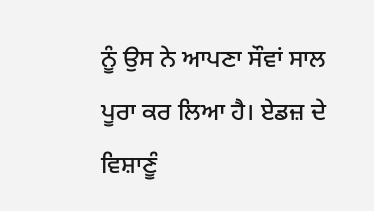ਨੂੰ ਉਸ ਨੇ ਆਪਣਾ ਸੌਵਾਂ ਸਾਲ ਪੂਰਾ ਕਰ ਲਿਆ ਹੈ। ਏਡਜ਼ ਦੇ ਵਿਸ਼ਾਣੂੰ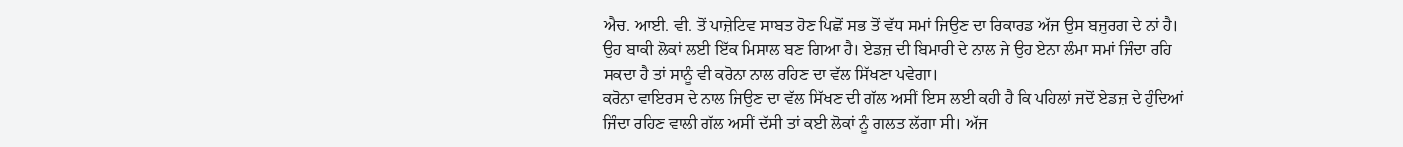ਐਚ. ਆਈ. ਵੀ. ਤੋਂ ਪਾਜ਼ੇਟਿਵ ਸਾਬਤ ਹੋਣ ਪਿਛੋਂ ਸਭ ਤੋਂ ਵੱਧ ਸਮਾਂ ਜਿਉਣ ਦਾ ਰਿਕਾਰਡ ਅੱਜ ਉਸ ਬਜੁਰਗ ਦੇ ਨਾਂ ਹੈ। ਉਹ ਬਾਕੀ ਲੋਕਾਂ ਲਈ ਇੱਕ ਮਿਸਾਲ ਬਣ ਗਿਆ ਹੈ। ਏਡਜ਼ ਦੀ ਬਿਮਾਰੀ ਦੇ ਨਾਲ ਜੇ ਉਹ ਏਨਾ ਲੰਮਾ ਸਮਾਂ ਜਿੰਦਾ ਰਹਿ ਸਕਦਾ ਹੈ ਤਾਂ ਸਾਨੂੰ ਵੀ ਕਰੋਨਾ ਨਾਲ ਰਹਿਣ ਦਾ ਵੱਲ ਸਿੱਖਣਾ ਪਵੇਗਾ।
ਕਰੋਨਾ ਵਾਇਰਸ ਦੇ ਨਾਲ ਜਿਉਣ ਦਾ ਵੱਲ ਸਿੱਖਣ ਦੀ ਗੱਲ ਅਸੀਂ ਇਸ ਲਈ ਕਹੀ ਹੈ ਕਿ ਪਹਿਲਾਂ ਜਦੋਂ ਏਡਜ਼ ਦੇ ਹੁੰਦਿਆਂ ਜਿੰਦਾ ਰਹਿਣ ਵਾਲੀ ਗੱਲ ਅਸੀਂ ਦੱਸੀ ਤਾਂ ਕਈ ਲੋਕਾਂ ਨੂੰ ਗਲਤ ਲੱਗਾ ਸੀ। ਅੱਜ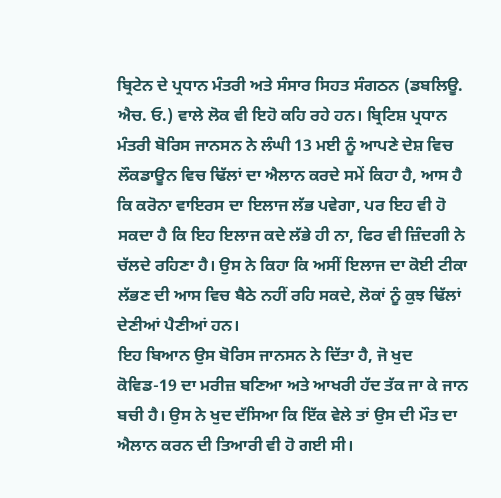ਬ੍ਰਿਟੇਨ ਦੇ ਪ੍ਰਧਾਨ ਮੰਤਰੀ ਅਤੇ ਸੰਸਾਰ ਸਿਹਤ ਸੰਗਠਨ (ਡਬਲਿਊ. ਐਚ. ਓ.) ਵਾਲੇ ਲੋਕ ਵੀ ਇਹੋ ਕਹਿ ਰਹੇ ਹਨ। ਬ੍ਰਿਟਿਸ਼ ਪ੍ਰਧਾਨ ਮੰਤਰੀ ਬੋਰਿਸ ਜਾਨਸਨ ਨੇ ਲੰਘੀ 13 ਮਈ ਨੂੰ ਆਪਣੇ ਦੇਸ਼ ਵਿਚ ਲੌਕਡਾਊਨ ਵਿਚ ਢਿੱਲਾਂ ਦਾ ਐਲਾਨ ਕਰਦੇ ਸਮੇਂ ਕਿਹਾ ਹੈ, ਆਸ ਹੈ ਕਿ ਕਰੋਨਾ ਵਾਇਰਸ ਦਾ ਇਲਾਜ ਲੱਭ ਪਵੇਗਾ, ਪਰ ਇਹ ਵੀ ਹੋ ਸਕਦਾ ਹੈ ਕਿ ਇਹ ਇਲਾਜ ਕਦੇ ਲੱਭੇ ਹੀ ਨਾ, ਫਿਰ ਵੀ ਜ਼ਿੰਦਗੀ ਨੇ ਚੱਲਦੇ ਰਹਿਣਾ ਹੈ। ਉਸ ਨੇ ਕਿਹਾ ਕਿ ਅਸੀਂ ਇਲਾਜ ਦਾ ਕੋਈ ਟੀਕਾ ਲੱਭਣ ਦੀ ਆਸ ਵਿਚ ਬੈਠੇ ਨਹੀਂ ਰਹਿ ਸਕਦੇ, ਲੋਕਾਂ ਨੂੰ ਕੁਝ ਢਿੱਲਾਂ ਦੇਣੀਆਂ ਪੈਣੀਆਂ ਹਨ।
ਇਹ ਬਿਆਨ ਉਸ ਬੋਰਿਸ ਜਾਨਸਨ ਨੇ ਦਿੱਤਾ ਹੈ, ਜੋ ਖੁਦ ਕੋਵਿਡ-19 ਦਾ ਮਰੀਜ਼ ਬਣਿਆ ਅਤੇ ਆਖਰੀ ਹੱਦ ਤੱਕ ਜਾ ਕੇ ਜਾਨ ਬਚੀ ਹੈ। ਉਸ ਨੇ ਖੁਦ ਦੱਸਿਆ ਕਿ ਇੱਕ ਵੇਲੇ ਤਾਂ ਉਸ ਦੀ ਮੌਤ ਦਾ ਐਲਾਨ ਕਰਨ ਦੀ ਤਿਆਰੀ ਵੀ ਹੋ ਗਈ ਸੀ।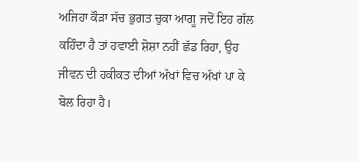ਅਜਿਹਾ ਕੌੜਾ ਸੱਚ ਭੁਗਤ ਚੁਕਾ ਆਗੂ ਜਦੋਂ ਇਹ ਗੱਲ ਕਹਿੰਦਾ ਹੈ ਤਾਂ ਹਵਾਈ ਸ਼ੋਸ਼ਾ ਨਹੀਂ ਛੱਡ ਰਿਹਾ, ਉਹ ਜੀਵਨ ਦੀ ਹਕੀਕਤ ਦੀਆਂ ਅੱਖਾਂ ਵਿਚ ਅੱਖਾਂ ਪਾ ਕੇ ਬੋਲ ਰਿਹਾ ਹੈ।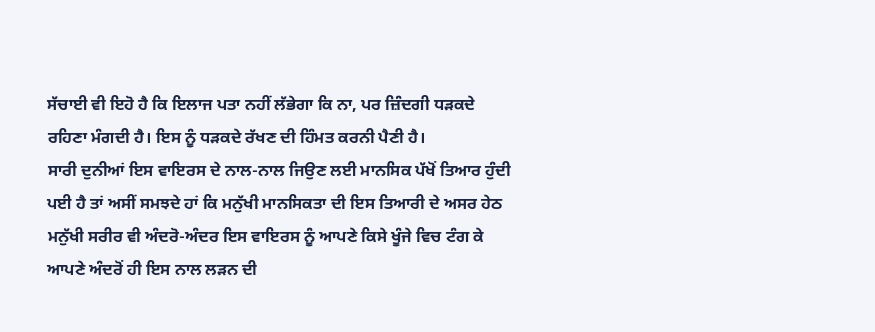ਸੱਚਾਈ ਵੀ ਇਹੋ ਹੈ ਕਿ ਇਲਾਜ ਪਤਾ ਨਹੀਂ ਲੱਭੇਗਾ ਕਿ ਨਾ, ਪਰ ਜ਼ਿੰਦਗੀ ਧੜਕਦੇ ਰਹਿਣਾ ਮੰਗਦੀ ਹੈ। ਇਸ ਨੂੰ ਧੜਕਦੇ ਰੱਖਣ ਦੀ ਹਿੰਮਤ ਕਰਨੀ ਪੈਣੀ ਹੈ।
ਸਾਰੀ ਦੁਨੀਆਂ ਇਸ ਵਾਇਰਸ ਦੇ ਨਾਲ-ਨਾਲ ਜਿਉਣ ਲਈ ਮਾਨਸਿਕ ਪੱਖੋਂ ਤਿਆਰ ਹੁੰਦੀ ਪਈ ਹੈ ਤਾਂ ਅਸੀਂ ਸਮਝਦੇ ਹਾਂ ਕਿ ਮਨੁੱਖੀ ਮਾਨਸਿਕਤਾ ਦੀ ਇਸ ਤਿਆਰੀ ਦੇ ਅਸਰ ਹੇਠ ਮਨੁੱਖੀ ਸਰੀਰ ਵੀ ਅੰਦਰੋ-ਅੰਦਰ ਇਸ ਵਾਇਰਸ ਨੂੰ ਆਪਣੇ ਕਿਸੇ ਖੂੰਜੇ ਵਿਚ ਟੰਗ ਕੇ ਆਪਣੇ ਅੰਦਰੋਂ ਹੀ ਇਸ ਨਾਲ ਲੜਨ ਦੀ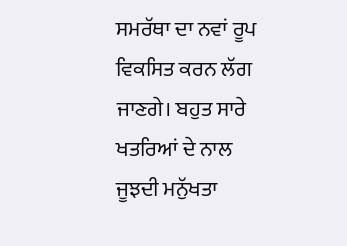ਸਮਰੱਥਾ ਦਾ ਨਵਾਂ ਰੂਪ ਵਿਕਸਿਤ ਕਰਨ ਲੱਗ ਜਾਣਗੇ। ਬਹੁਤ ਸਾਰੇ ਖਤਰਿਆਂ ਦੇ ਨਾਲ ਜੂਝਦੀ ਮਨੁੱਖਤਾ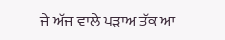ਜੇ ਅੱਜ ਵਾਲੇ ਪੜਾਅ ਤੱਕ ਆ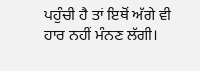ਪਹੁੰਚੀ ਹੈ ਤਾਂ ਇਥੋਂ ਅੱਗੇ ਵੀ ਹਾਰ ਨਹੀਂ ਮੰਨਣ ਲੱਗੀ।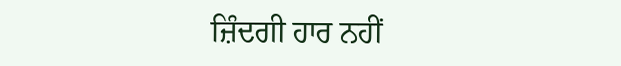ਜ਼ਿੰਦਗੀ ਹਾਰ ਨਹੀਂ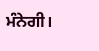ਮੰਨੇਗੀ।